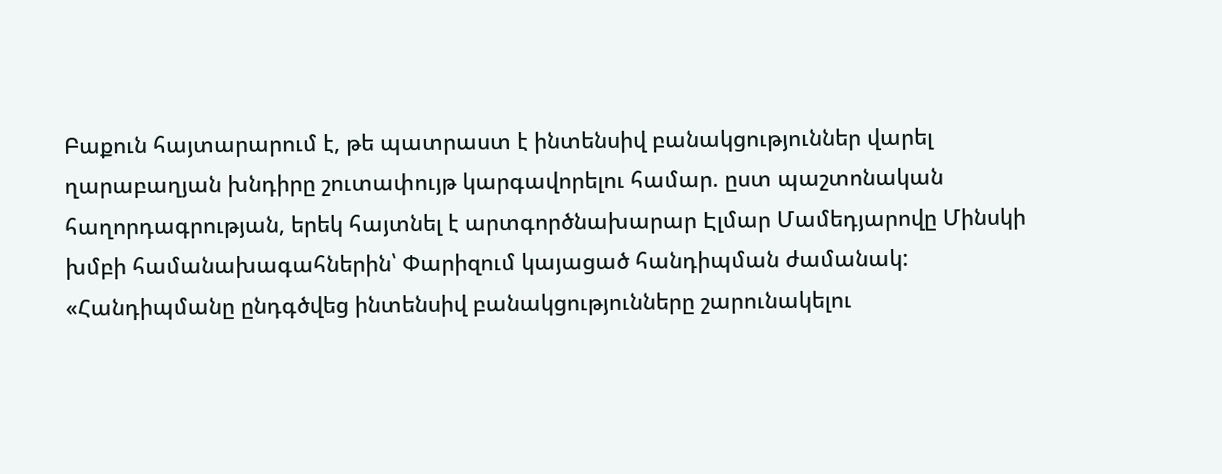Բաքուն հայտարարում է, թե պատրաստ է ինտենսիվ բանակցություններ վարել ղարաբաղյան խնդիրը շուտափույթ կարգավորելու համար. ըստ պաշտոնական հաղորդագրության, երեկ հայտնել է արտգործնախարար Էլմար Մամեդյարովը Մինսկի խմբի համանախագահներին՝ Փարիզում կայացած հանդիպման ժամանակ: «Հանդիպմանը ընդգծվեց ինտենսիվ բանակցությունները շարունակելու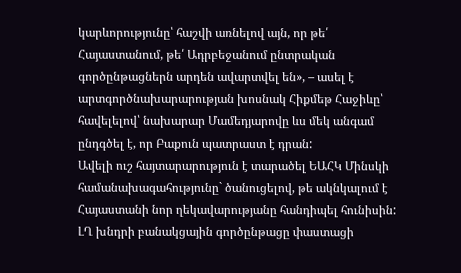կարևորությունը՝ հաշվի առնելով այն, որ թե՛ Հայաստանում, թե՛ Ադրբեջանում ընտրական գործընթացներն արդեն ավարտվել են», – ասել է արտգործնախարարության խոսնակ Հիքմեթ Հաջիևը՝ հավելելով՝ նախարար Մամեդյարովը ևս մեկ անգամ ընդգծել է, որ Բաքուն պատրաստ է դրան:
Ավելի ուշ հայտարարություն է տարածել ԵԱՀԿ Մինսկի համանախագահությունը` ծանուցելով, թե ակնկալում է Հայաստանի նոր ղեկավարությանը հանդիպել հունիսին:
ԼՂ խնդրի բանակցային գործընթացը փաստացի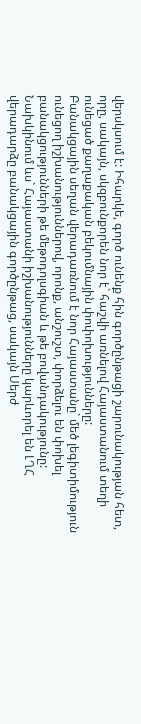վերսկսում է: Իհարկե, գործ ունենք հին գործընթացի շարունակության հետ, որը, սակայն, սկզբունքորեն նոր է` հաշվի առնելով Հայաստանում տեղի ունեցած քաղաքական բեկումնային փոփոխությունները:
Բանակցային սեղան վերադառնում է նոր Հայաստանը` մեծ լեգիտիմություն ունեցող իշխանություններով, որոնք, անշուշտ, փորձելու են փոխել բանակցությունների թե մեթոդոլսգիան և թե բովանդակությունը:
Նախկինում ևս` Հայաստանի իշխանությունները կարևորել են ԼՂՀ վերադարձը բանակցային գործընթաց, սակայն Սերժ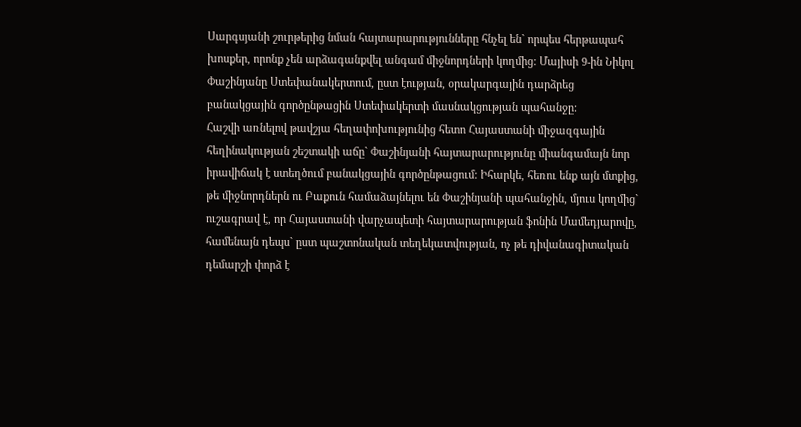Սարգսյանի շուրթերից նման հայտարարությունները հնչել են` որպես հերթապահ խոսքեր, որոնք չեն արձագանքվել անգամ միջնորդների կողմից: Մայիսի 9-ին Նիկոլ Փաշինյանը Ստեփանակերտում, ըստ էության, օրակարգային դարձրեց բանակցային գործընթացին Ստեփակերտի մասնակցության պահանջը:
Հաշվի առնելով թավշյա հեղափոխությունից հետո Հայաստանի միջազգային հեղինակության շեշտակի աճը` Փաշինյանի հայտարարությունը միանգամայն նոր իրավիճակ է ստեղծում բանակցային գործընթացում: Իհարկե, հեռու ենք այն մտքից, թե միջնորդներն ու Բաքուն համաձայնելու են Փաշինյանի պահանջին, մյուս կողմից` ուշագրավ է, որ Հայաստանի վարչապետի հայտարարության ֆոնին Մամեդյարովը, համենայն դեպս` ըստ պաշտոնական տեղեկատվության, ոչ թե դիվանագիտական դեմարշի փորձ է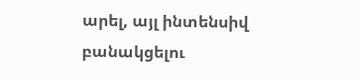արել, այլ ինտենսիվ բանակցելու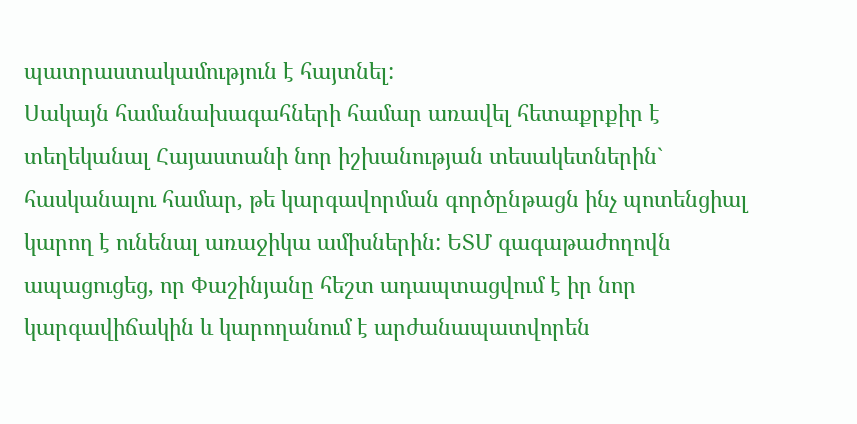պատրաստակամություն է հայտնել:
Սակայն համանախագահների համար առավել հետաքրքիր է տեղեկանալ Հայաստանի նոր իշխանության տեսակետներին` հասկանալու համար, թե կարգավորման գործընթացն ինչ պոտենցիալ կարող է ունենալ առաջիկա ամիսներին: ԵՏՄ գագաթաժողովն ապացուցեց, որ Փաշինյանը հեշտ ադապտացվում է իր նոր կարգավիճակին և կարողանում է արժանապատվորեն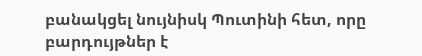բանակցել նույնիսկ Պուտինի հետ, որը բարդույթներ է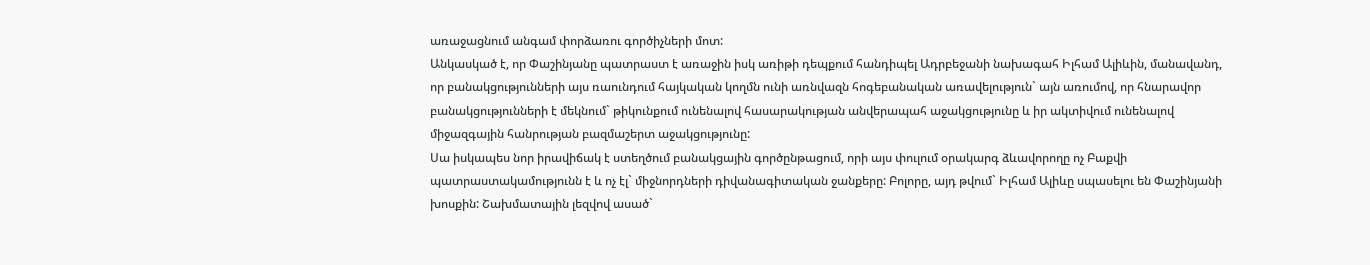առաջացնում անգամ փորձառու գործիչների մոտ:
Անկասկած է, որ Փաշինյանը պատրաստ է առաջին իսկ առիթի դեպքում հանդիպել Ադրբեջանի նախագահ Իլհամ Ալիևին, մանավանդ, որ բանակցությունների այս ռաունդում հայկական կողմն ունի առնվազն հոգեբանական առավելություն` այն առումով, որ հնարավոր բանակցությունների է մեկնում` թիկունքում ունենալով հասարակության անվերապահ աջակցությունը և իր ակտիվում ունենալով միջազգային հանրության բազմաշերտ աջակցությունը:
Սա իսկապես նոր իրավիճակ է ստեղծում բանակցային գործընթացում, որի այս փուլում օրակարգ ձևավորողը ոչ Բաքվի պատրաստակամությունն է և ոչ էլ` միջնորդների դիվանագիտական ջանքերը: Բոլորը, այդ թվում` Իլհամ Ալիևը սպասելու են Փաշինյանի խոսքին: Շախմատային լեզվով ասած`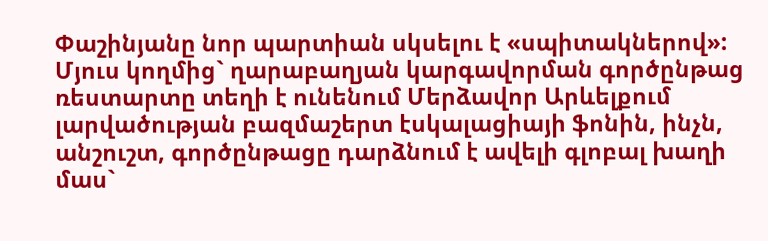Փաշինյանը նոր պարտիան սկսելու է «սպիտակներով»:
Մյուս կողմից` ղարաբաղյան կարգավորման գործընթաց ռեստարտը տեղի է ունենում Մերձավոր Արևելքում լարվածության բազմաշերտ էսկալացիայի ֆոնին, ինչն, անշուշտ, գործընթացը դարձնում է ավելի գլոբալ խաղի մաս`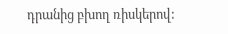դրանից բխող ռիսկերով: